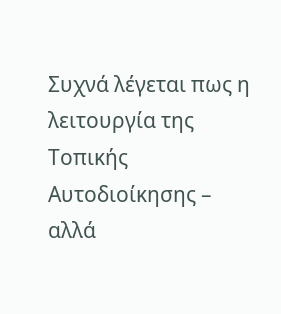Συχνά λέγεται πως η λειτουργία της Τοπικής Αυτοδιοίκησης – αλλά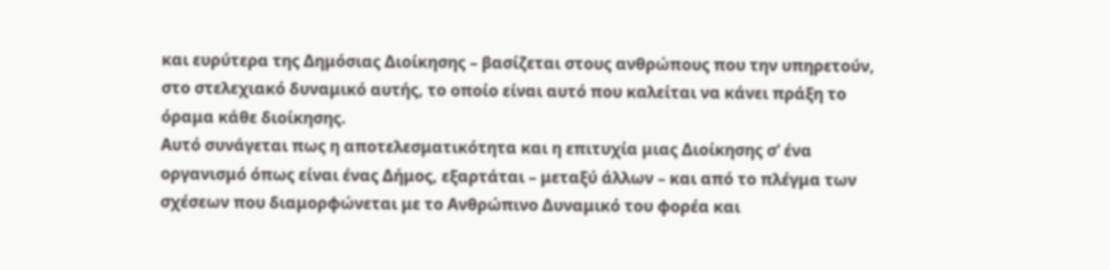και ευρύτερα της Δημόσιας Διοίκησης – βασίζεται στους ανθρώπους που την υπηρετούν, στο στελεχιακό δυναμικό αυτής, το οποίο είναι αυτό που καλείται να κάνει πράξη το όραμα κάθε διοίκησης.
Αυτό συνάγεται πως η αποτελεσματικότητα και η επιτυχία μιας Διοίκησης σ’ ένα οργανισμό όπως είναι ένας Δήμος, εξαρτάται – μεταξύ άλλων – και από το πλέγμα των σχέσεων που διαμορφώνεται με το Ανθρώπινο Δυναμικό του φορέα και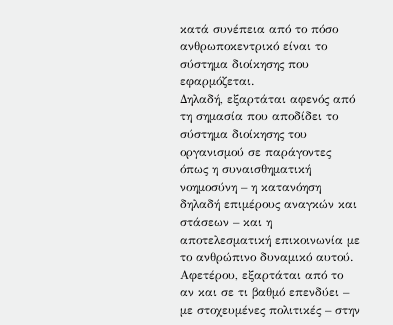κατά συνέπεια από το πόσο ανθρωποκεντρικό είναι το σύστημα διοίκησης που εφαρμόζεται.
Δηλαδή, εξαρτάται αφενός από τη σημασία που αποδίδει το σύστημα διοίκησης του οργανισμού σε παράγοντες όπως η συναισθηματική νοημοσύνη – η κατανόηση δηλαδή επιμέρους αναγκών και στάσεων – και η αποτελεσματική επικοινωνία με το ανθρώπινο δυναμικό αυτού. Αφετέρου, εξαρτάται από το αν και σε τι βαθμό επενδύει – με στοχευμένες πολιτικές – στην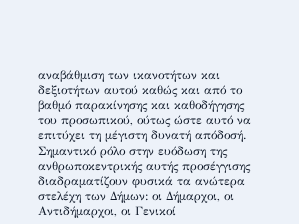αναβάθμιση των ικανοτήτων και δεξιοτήτων αυτού καθώς και από το βαθμό παρακίνησης και καθοδήγησης του προσωπικού, ούτως ώστε αυτό να επιτύχει τη μέγιστη δυνατή απόδοσή.
Σημαντικό ρόλο στην ευόδωση της ανθρωποκεντρικής αυτής προσέγγισης διαδραματίζουν φυσικά τα ανώτερα στελέχη των Δήμων: οι Δήμαρχοι, οι Αντιδήμαρχοι, οι Γενικοί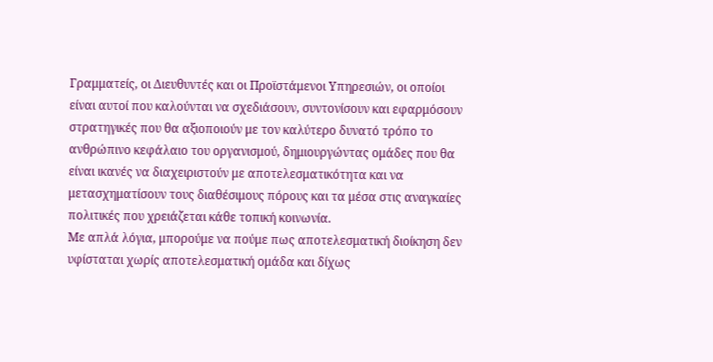Γραμματείς, οι Διευθυντές και οι Προϊστάμενοι Υπηρεσιών, οι οποίοι είναι αυτοί που καλούνται να σχεδιάσουν, συντονίσουν και εφαρμόσουν στρατηγικές που θα αξιοποιούν με τον καλύτερο δυνατό τρόπο το ανθρώπινο κεφάλαιο του οργανισμού, δημιουργώντας ομάδες που θα είναι ικανές να διαχειριστούν με αποτελεσματικότητα και να μετασχηματίσουν τους διαθέσιμους πόρους και τα μέσα στις αναγκαίες πολιτικές που χρειάζεται κάθε τοπική κοινωνία.
Με απλά λόγια, μπορούμε να πούμε πως αποτελεσματική διοίκηση δεν υφίσταται χωρίς αποτελεσματική ομάδα και δίχως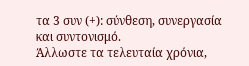τα 3 συν (+): σύνθεση, συνεργασία και συντονισμό.
Άλλωστε τα τελευταία χρόνια,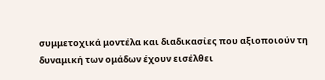συμμετοχικά μοντέλα και διαδικασίες που αξιοποιούν τη δυναμική των ομάδων έχουν εισέλθει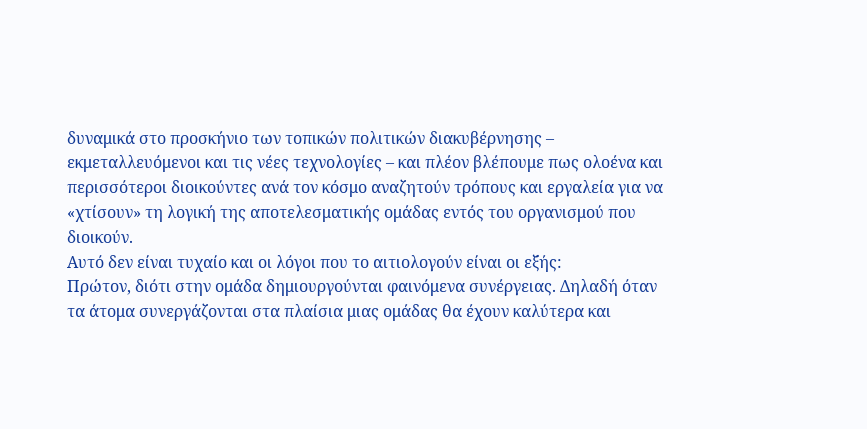δυναμικά στο προσκήνιο των τοπικών πολιτικών διακυβέρνησης – εκμεταλλευόμενοι και τις νέες τεχνολογίες – και πλέον βλέπουμε πως ολοένα και περισσότεροι διοικούντες ανά τον κόσμο αναζητούν τρόπους και εργαλεία για να «χτίσουν» τη λογική της αποτελεσματικής ομάδας εντός του οργανισμού που διοικούν.
Αυτό δεν είναι τυχαίο και οι λόγοι που το αιτιολογούν είναι οι εξής:
Πρώτον, διότι στην ομάδα δημιουργούνται φαινόμενα συνέργειας. Δηλαδή όταν τα άτομα συνεργάζονται στα πλαίσια μιας ομάδας θα έχουν καλύτερα και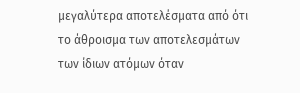μεγαλύτερα αποτελέσματα από ότι το άθροισμα των αποτελεσμάτων των ίδιων ατόμων όταν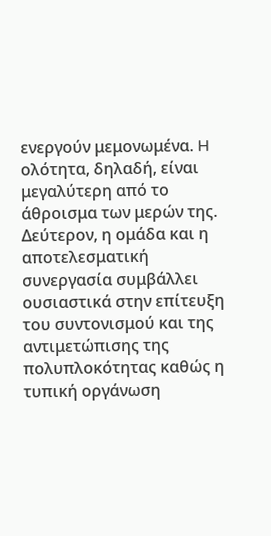ενεργούν μεμονωμένα. H ολότητα, δηλαδή, είναι μεγαλύτερη από το άθροισμα των μερών της.
Δεύτερον, η ομάδα και η αποτελεσματική συνεργασία συμβάλλει ουσιαστικά στην επίτευξη του συντονισμού και της αντιμετώπισης της πολυπλοκότητας καθώς η τυπική οργάνωση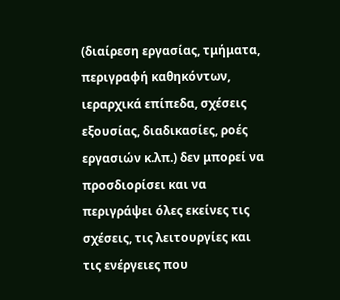(διαίρεση εργασίας, τμήματα, περιγραφή καθηκόντων, ιεραρχικά επίπεδα, σχέσεις εξουσίας, διαδικασίες, ροές εργασιών κ.λπ.) δεν μπορεί να προσδιορίσει και να περιγράψει όλες εκείνες τις σχέσεις, τις λειτουργίες και τις ενέργειες που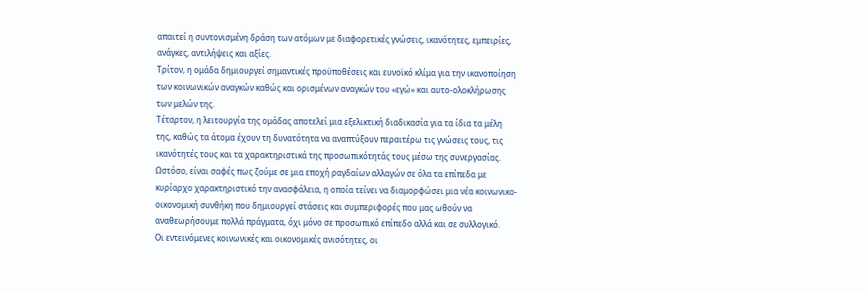απαιτεί η συντονισμένη δράση των ατόμων με διαφορετικές γνώσεις, ικανότητες, εμπειρίες, ανάγκες, αντιλήψεις και αξίες.
Τρίτον, η ομάδα δημιουργεί σημαντικές προϋποθέσεις και ευνοϊκό κλίμα για την ικανοποίηση των κοινωνικών αναγκών καθώς και ορισμένων αναγκών του «εγώ» και αυτο-ολοκλήρωσης των μελών της.
Τέταρτον, η λειτουργία της ομάδας αποτελεί μια εξελικτική διαδικασία για τα ίδια τα μέλη της, καθώς τα άτομα έχουν τη δυνατότητα να αναπτύξουν περαιτέρω τις γνώσεις τους, τις ικανότητές τους και τα χαρακτηριστικά της προσωπικότητάς τους μέσω της συνεργασίας.
Ωστόσο, είναι σαφές πως ζούμε σε μια εποχή ραγδαίων αλλαγών σε όλα τα επίπεδα με κυρίαρχο χαρακτηριστικό την ανασφάλεια, η οποία τείνει να διαμορφώσει μια νέα κοινωνικο-οικονομική συνθήκη που δημιουργεί στάσεις και συμπεριφορές που μας ωθούν να αναθεωρήσουμε πολλά πράγματα, όχι μόνο σε προσωπικό επίπεδο αλλά και σε συλλογικό.
Οι εντεινόμενες κοινωνικές και οικονομικές ανισότητες, οι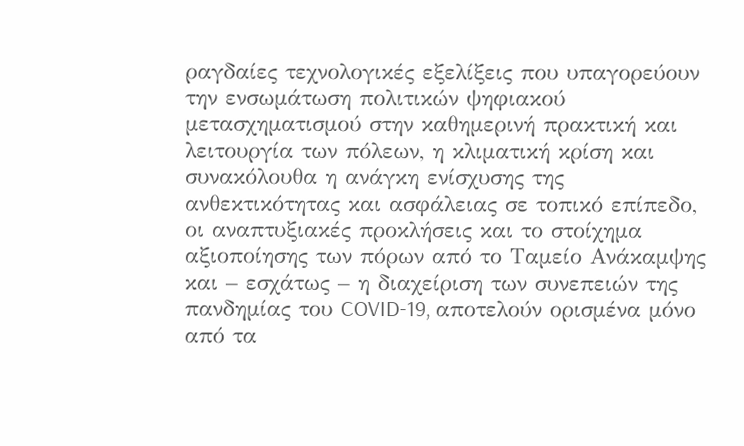ραγδαίες τεχνολογικές εξελίξεις που υπαγορεύουν την ενσωμάτωση πολιτικών ψηφιακού μετασχηματισμού στην καθημερινή πρακτική και λειτουργία των πόλεων, η κλιματική κρίση και συνακόλουθα η ανάγκη ενίσχυσης της ανθεκτικότητας και ασφάλειας σε τοπικό επίπεδο, οι αναπτυξιακές προκλήσεις και το στοίχημα αξιοποίησης των πόρων από το Ταμείο Ανάκαμψης και – εσχάτως – η διαχείριση των συνεπειών της πανδημίας του COVID-19, αποτελούν ορισμένα μόνο από τα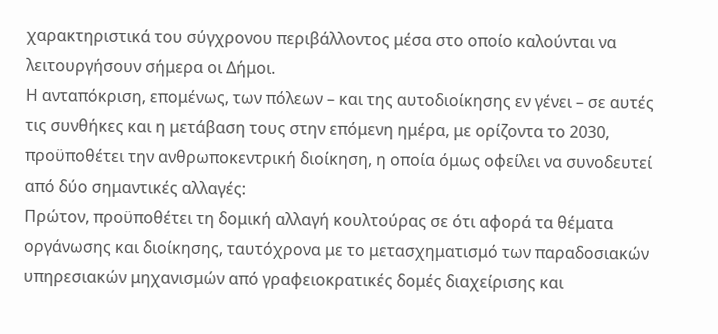χαρακτηριστικά του σύγχρονου περιβάλλοντος μέσα στο οποίο καλούνται να λειτουργήσουν σήμερα οι Δήμοι.
Η ανταπόκριση, επομένως, των πόλεων – και της αυτοδιοίκησης εν γένει – σε αυτές τις συνθήκες και η μετάβαση τους στην επόμενη ημέρα, με ορίζοντα το 2030, προϋποθέτει την ανθρωποκεντρική διοίκηση, η οποία όμως οφείλει να συνοδευτεί από δύο σημαντικές αλλαγές:
Πρώτον, προϋποθέτει τη δομική αλλαγή κουλτούρας σε ότι αφορά τα θέματα οργάνωσης και διοίκησης, ταυτόχρονα με το μετασχηματισμό των παραδοσιακών υπηρεσιακών μηχανισμών από γραφειοκρατικές δομές διαχείρισης και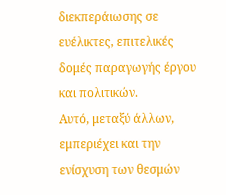διεκπεράιωσης σε ευέλικτες, επιτελικές δομές παραγωγής έργου και πολιτικών.
Αυτό, μεταξύ άλλων, εμπεριέχει και την ενίσχυση των θεσμών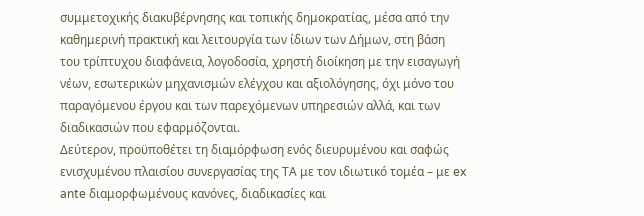συμμετοχικής διακυβέρνησης και τοπικής δημοκρατίας, μέσα από την καθημερινή πρακτική και λειτουργία των ίδιων των Δήμων, στη βάση του τρίπτυχου διαφάνεια, λογοδοσία, χρηστή διοίκηση με την εισαγωγή νέων, εσωτερικών μηχανισμών ελέγχου και αξιολόγησης, όχι μόνο του παραγόμενου έργου και των παρεχόμενων υπηρεσιών αλλά, και των διαδικασιών που εφαρμόζονται.
Δεύτερον, προϋποθέτει τη διαμόρφωση ενός διευρυμένου και σαφώς ενισχυμένου πλαισίου συνεργασίας της ΤΑ με τον ιδιωτικό τομέα – με ex ante διαμορφωμένους κανόνες, διαδικασίες και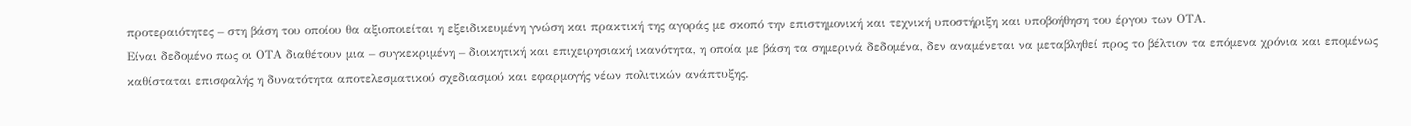προτεραιότητες – στη βάση του οποίου θα αξιοποιείται η εξειδικευμένη γνώση και πρακτική της αγοράς με σκοπό την επιστημονική και τεχνική υποστήριξη και υποβοήθηση του έργου των ΟΤΑ.
Είναι δεδομένο πως οι ΟΤΑ διαθέτουν μια – συγκεκριμένη – διοικητική και επιχειρησιακή ικανότητα, η οποία με βάση τα σημερινά δεδομένα, δεν αναμένεται να μεταβληθεί προς το βέλτιον τα επόμενα χρόνια και επομένως καθίσταται επισφαλής η δυνατότητα αποτελεσματικού σχεδιασμού και εφαρμογής νέων πολιτικών ανάπτυξης.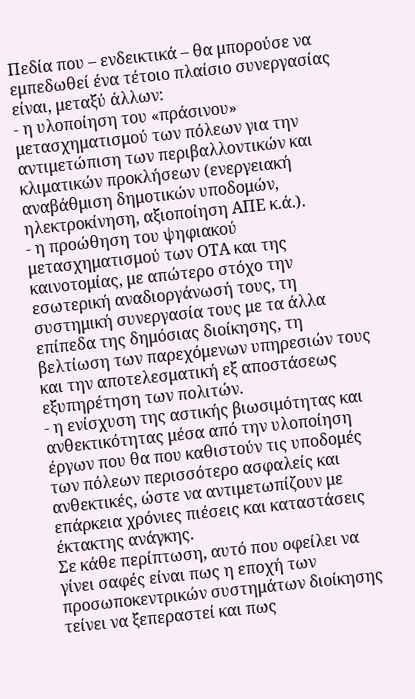Πεδία που – ενδεικτικά – θα μπορούσε να εμπεδωθεί ένα τέτοιο πλαίσιο συνεργασίας είναι, μεταξύ άλλων:
- η υλοποίηση του «πράσινου» μετασχηματισμού των πόλεων για την αντιμετώπιση των περιβαλλοντικών και κλιματικών προκλήσεων (ενεργειακή αναβάθμιση δημοτικών υποδομών, ηλεκτροκίνηση, αξιοποίηση ΑΠΕ κ.ά.).
- η προώθηση του ψηφιακού μετασχηματισμού των ΟΤΑ και της καινοτομίας, με απώτερο στόχο την εσωτερική αναδιοργάνωσή τους, τη συστημική συνεργασία τους με τα άλλα επίπεδα της δημόσιας διοίκησης, τη βελτίωση των παρεχόμενων υπηρεσιών τους και την αποτελεσματική εξ αποστάσεως εξυπηρέτηση των πολιτών.
- η ενίσχυση της αστικής βιωσιμότητας και ανθεκτικότητας μέσα από την υλοποίηση έργων που θα που καθιστούν τις υποδομές των πόλεων περισσότερο ασφαλείς και ανθεκτικές, ώστε να αντιμετωπίζουν με επάρκεια χρόνιες πιέσεις και καταστάσεις έκτακτης ανάγκης.
Σε κάθε περίπτωση, αυτό που οφείλει να γίνει σαφές είναι πως η εποχή των προσωποκεντρικών συστημάτων διοίκησης τείνει να ξεπεραστεί και πως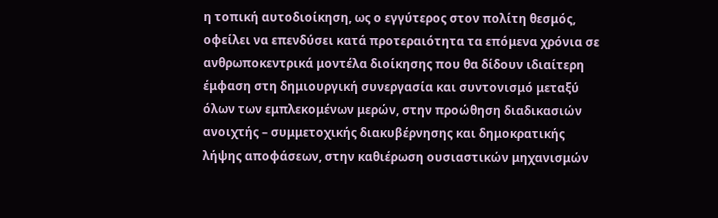η τοπική αυτοδιοίκηση, ως ο εγγύτερος στον πολίτη θεσμός, οφείλει να επενδύσει κατά προτεραιότητα τα επόμενα χρόνια σε ανθρωποκεντρικά μοντέλα διοίκησης που θα δίδουν ιδιαίτερη έμφαση στη δημιουργική συνεργασία και συντονισμό μεταξύ όλων των εμπλεκομένων μερών, στην προώθηση διαδικασιών ανοιχτής – συμμετοχικής διακυβέρνησης και δημοκρατικής λήψης αποφάσεων, στην καθιέρωση ουσιαστικών μηχανισμών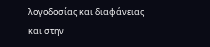λογοδοσίας και διαφάνειας και στην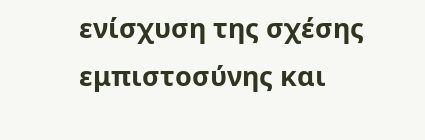ενίσχυση της σχέσης εμπιστοσύνης και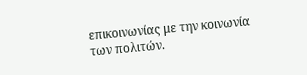επικοινωνίας με την κοινωνία των πολιτών.